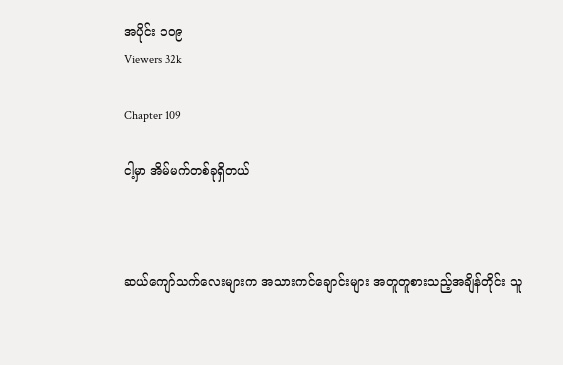အပိုင်း ၁၀၉
Viewers 32k

Chapter 109

ငါ့မှာ အိမ်မက်တစ်ခုရှိတယ်



ဆယ်ကျော်သက်လေးများက အသားကင်ချောင်းများ အတူတူစားသည့်အချိန်တိုင်း သူ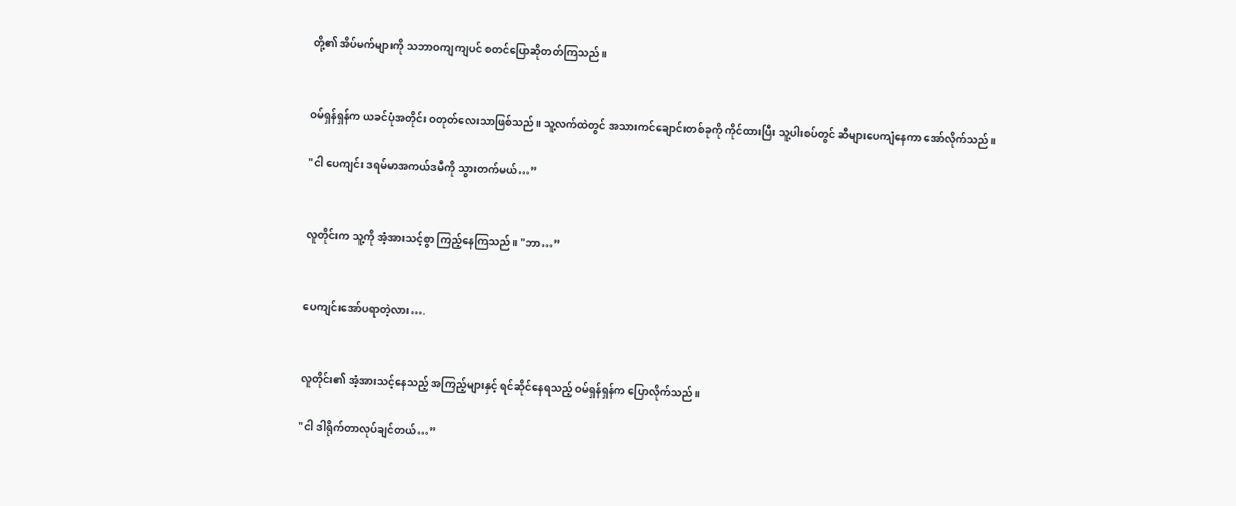တို့၏ အိပ်မက်များကို သဘာဝကျကျပင် စတင်ပြောဆိုတတ်ကြသည်။


ဝမ်ရှန်ရှန်က ယခင်ပုံအတိုင်း ဝတုတ်လေးသာဖြစ်သည်။ သူ့လက်ထဲတွင် အသားကင်ချောင်းတစ်ခုကို ကိုင်ထားပြီး သူ့ပါးစပ်တွင် ဆီများပေကျံနေကာ အော်လိုက်သည်။

"ငါ ပေကျင်း ဒရမ်မာအကယ်ဒမီကို သွားတက်မယ်…”


လူတိုင်းက သူ့ကို အံ့အားသင့်စွာ ကြည့်နေကြသည်။ "ဘာ…”


ပေကျင်းအော်ပရာတဲ့လား….


လူတိုင်း၏ အံ့အားသင့်နေသည့် အကြည့်များနှင့် ရင်ဆိုင်နေရသည့် ဝမ်ရှန်ရှန်က ပြောလိုက်သည်။

"ငါ ဒါရိုက်တာလုပ်ချင်တယ်…”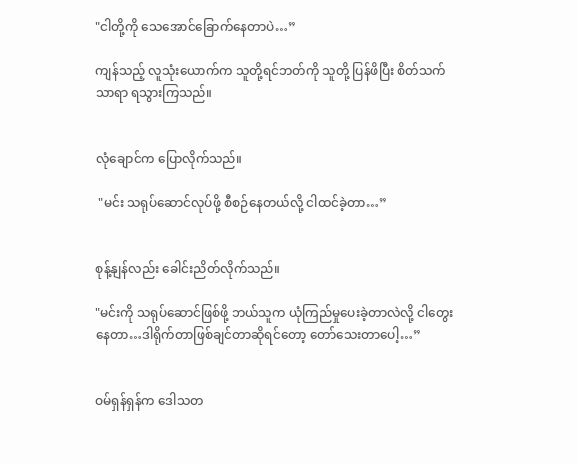"ငါတို့ကို သေအောင်ခြောက်နေတာပဲ…”

ကျန်သည့် လူသုံးယောက်က သူတို့ရင်ဘတ်ကို သူတို့ ပြန်ဖိပြီး စိတ်သက်သာရာ ရသွားကြသည်။


လုံချောင်က ပြောလိုက်သည်။

 "မင်း သရုပ်ဆောင်လုပ်ဖို့ စီစဉ်နေတယ်လို့ ငါထင်ခဲ့တာ…”


စုန့်နျန်လည်း ခေါင်းညိတ်လိုက်သည်။

"မင်းကို သရုပ်ဆောင်ဖြစ်ဖို့ ဘယ်သူက ယုံကြည်မှုပေးခဲ့တာလဲလို့ ငါတွေးနေတာ…ဒါရိုက်တာဖြစ်ချင်တာဆိုရင်တော့ တော်သေးတာပေါ့…”


ဝမ်ရှန်ရှန်က ဒေါသတ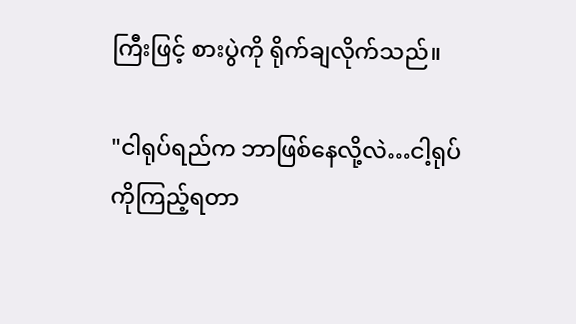ကြီးဖြင့် စားပွဲကို ရိုက်ချလိုက်သည်။

"ငါရုပ်ရည်က ဘာဖြစ်နေလို့လဲ…ငါ့ရုပ်ကိုကြည့်ရတာ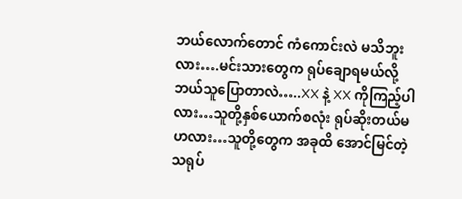ဘယ်လောက်တောင် ကံကောင်းလဲ မသိဘူးလား….မင်းသားတွေက ရုပ်ချောရမယ်လို့ ဘယ်သူပြောတာလဲ…..XX နဲ့ XX ကိုကြည့်ပါလား…သူတို့နှစ်ယောက်စလုံး ရုပ်ဆိုးတယ်မဟလား…သူတို့တွေက အခုထိ အောင်မြင်တဲ့ သရုပ်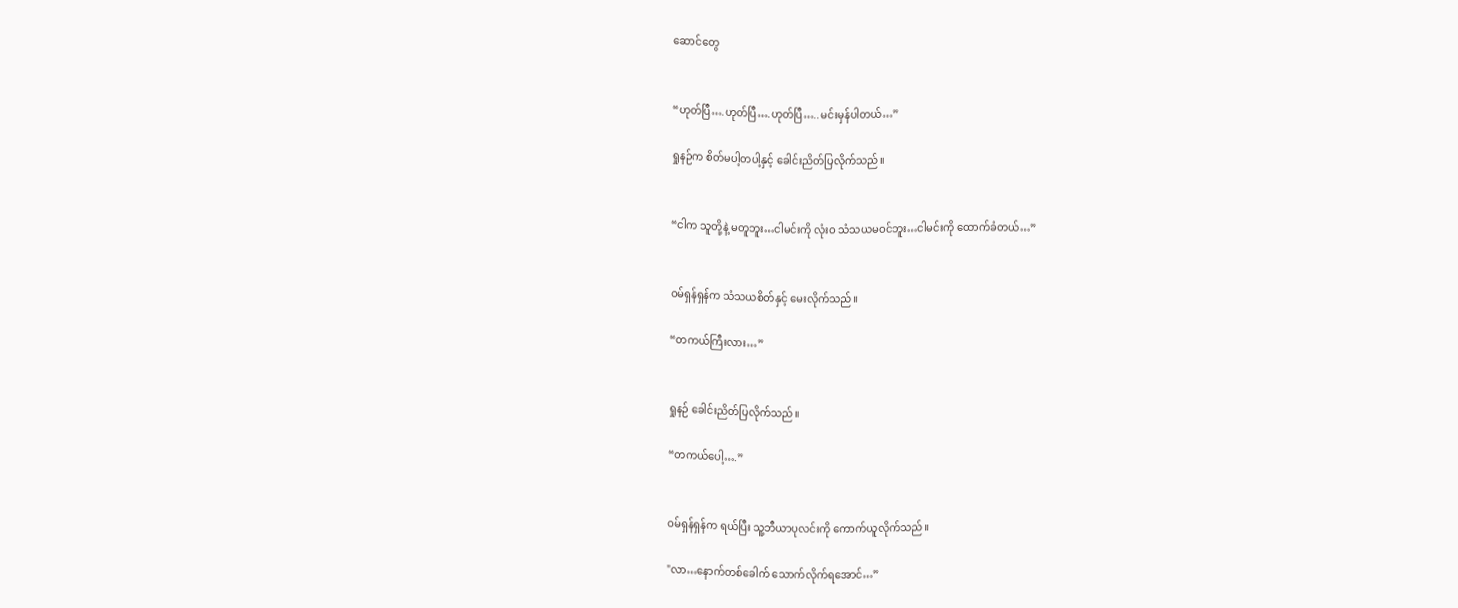ဆောင်တွေ


“ဟုတ်ပြီ….ဟုတ်ပြီ….ဟုတ်ပြီ…..မင်းမှန်ပါတယ်…”

ရှုနဉ်က စိတ်မပါ့တပါ့နှင့် ခေါင်းညိတ်ပြလိုက်သည်။


“ငါက သူတို့နဲ့ မတူဘူး…ငါမင်းကို လုံးဝ သံသယမဝင်ဘူး…ငါမင်းကို ထောက်ခံတယ်…”


ဝမ်ရှန်ရှန်က သံသယစိတ်နှင့် မေးလိုက်သည်။

“တကယ်ကြီးလား…”


ရှုနဉ် ခေါင်းညိတ်ပြလိုက်သည်။

“တကယ်ပေါ့….”


ဝမ်ရှန်ရှန်က ရယ်ပြီး သူ့ဘီယာပုလင်းကို ကောက်ယူလိုက်သည်။

"လာ…နောက်တစ်ခေါက် သောက်လိုက်ရအောင်…”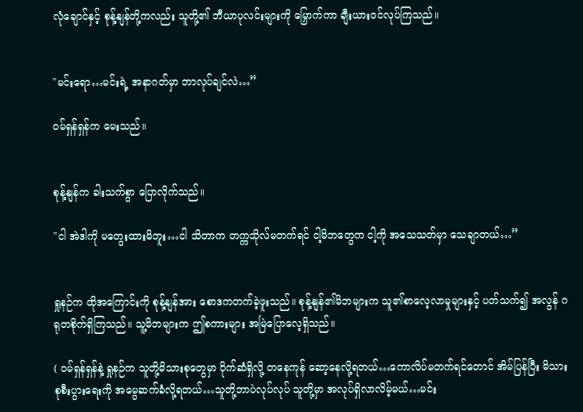လုံချောင်နှင့် စုန့်နျန်တို့ကလည်း သူတို့၏ ဘီယာပုလင်းများကို မြှောက်ကာ ချီးယားဝင်လုပ်ကြသည်။


"မင်းရော…မင်းရဲ့ အနာဂတ်မှာ ဘာလုပ်ချင်လဲ…”

ဝမ်ရှန်ရှန်က မေးသည်။


စုန့်နျန်က ခါးသက်စွာ ပြောလိုက်သည်။

"ငါ အဲဒါကို မတွေးထားမိဘူး…ငါ သိတာက တက္ကသိုလ်မတက်ရင် ငါ့မိဘတွေက ငါ့ကို အသေသတ်မှာ သေချာတယ်…”


ရှုနဉ်က ထိုအကြောင်းကို စုန့်နျန်အား စောဒကတက်ခဲ့ဖူးသည်။ စုန့်နျန်၏မိဘများက သူ၏စာလေ့လာမှုများနှင့် ပတ်သက်၍ အလွန် ဂရုတစိုက်ရှိကြသည်။ သူ့မိဘများက ဤစကားများ အမြဲပြောလေ့ရှိသည်။

( ဝမ်ရှန်ရှန်နဲ့ ရှုနဉ်က သူတို့မိသားစုတွေမှာ ပိုက်ဆံရှိလို့ တနေကုန် ဆော့နေလို့ရတယ်…ကောလိပ်မတက်ရင်တောင် အိမ်ပြန်ပြီး မိသားစုစီးပွားရေးကို အမွေဆက်ခံလို့ရတယ်…သူတို့ဘာပဲလုပ်လုပ် သူတို့မှာ အလုပ်ရှိလာလိမ့်မယ်…မင်း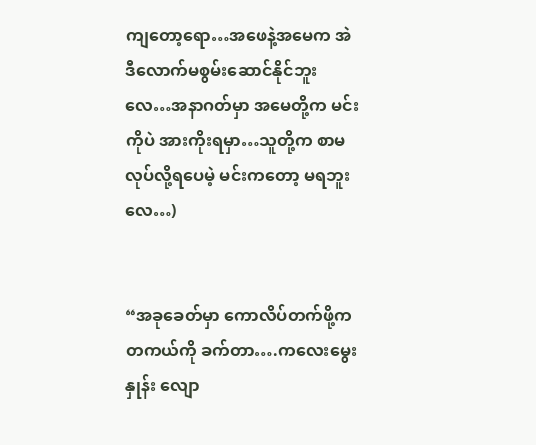ကျတော့ရော…အဖေနဲ့အမေက အဲဒီလောက်မစွမ်းဆောင်နိုင်ဘူးလေ…အနာဂတ်မှာ အမေတို့က မင်းကိုပဲ အားကိုးရမှာ…သူတို့က စာမလုပ်လို့ရပေမဲ့ မင်းကတော့ မရဘူးလေ…)


“အခုခေတ်မှာ ကောလိပ်တက်ဖို့က တကယ်ကို ခက်တာ….ကလေးမွေးနှုန်း လျော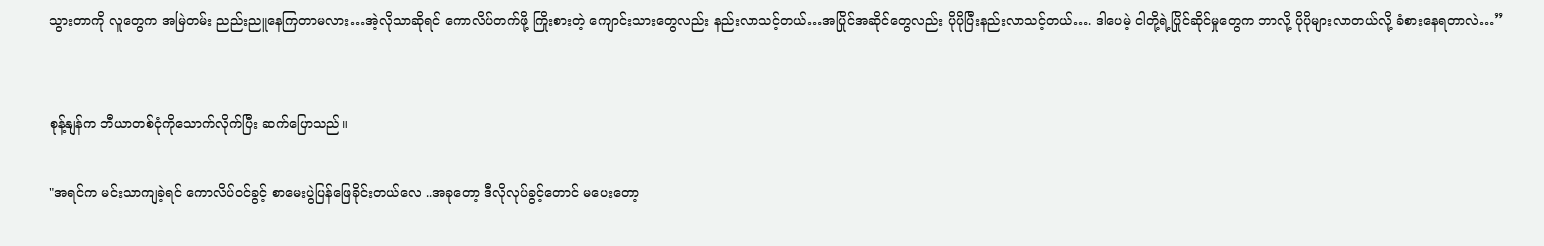သွားတာကို လူတွေက အမြဲတမ်း ညည်းညူနေကြတာမလား…အဲ့လိုသာဆိုရင် ကောလိပ်တက်ဖို့ ကြိုးစားတဲ့ ကျောင်းသားတွေလည်း နည်းလာသင့်တယ်…အပြိုင်အဆိုင်တွေလည်း ပိုပိုပြီးနည်းလာသင့်တယ်…. ဒါပေမဲ့ ငါတို့ရဲ့ပြိုင်ဆိုင်မှုတွေက ဘာလို့ ပိုပိုများလာတယ်လို့ ခံစားနေရတာလဲ…”


စုန့်နျန်က ဘီယာတစ်ငုံကိုသောက်လိုက်ပြီး ဆက်ပြောသည်။

"အရင်က မင်းသာကျခဲ့ရင် ကောလိပ်ဝင်ခွင့် စာမေးပွဲပြန်ဖြေခိုင်းတယ်လေ ..အခုတော့ ဒီလိုလုပ်ခွင့်တောင် မပေးတော့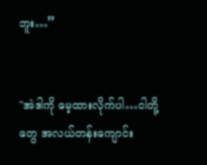ဘူး…”


"အဲဒါကို မေ့ထားလိုက်ပါ…ငါတို့တွေ အလယ်တန်းကျောင်း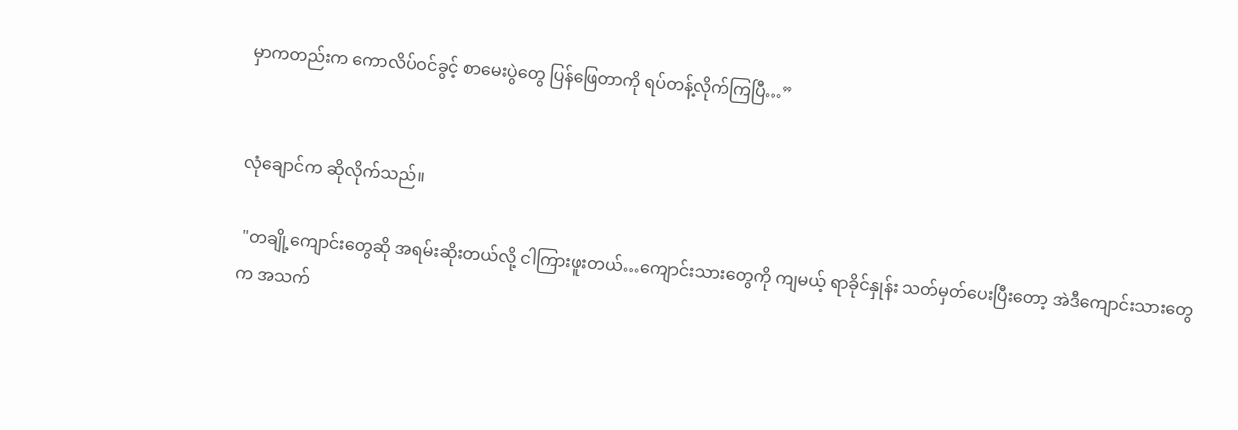မှာကတည်းက ကောလိပ်ဝင်ခွင့် စာမေးပွဲတွေ ပြန်ဖြေတာကို ရပ်တန့်လိုက်ကြပြီ…”


လုံချောင်က ဆိုလိုက်သည်။

 "တချို့ကျောင်းတွေဆို အရမ်းဆိုးတယ်လို့ ငါကြားဖူးတယ်…ကျောင်းသားတွေကို ကျမယ့် ရာခိုင်နှုန်း သတ်မှတ်ပေးပြီးတော့ အဲဒီကျောင်းသားတွေက အသက်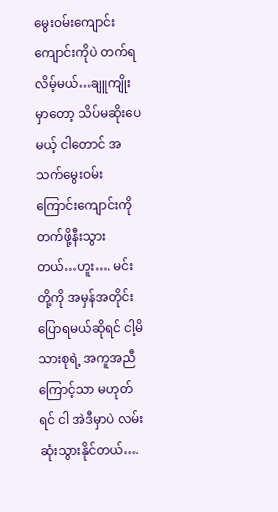မွေးဝမ်းကျောင်း ကျောင်းကိုပဲ တက်ရလိမ့်မယ်…ချူကျိုးမှာတော့ သိပ်မဆိုးပေမယ့် ငါတောင် အသက်မွေးဝမ်းကြောင်းကျောင်းကို တက်ဖို့နီးသွားတယ်…ဟူး…. မင်းတို့ကို အမှန်အတိုင်း ပြောရမယ်ဆိုရင် ငါ့မိသားစုရဲ့ အကူအညီကြောင့်သာ မဟုတ်ရင် ငါ အဲဒီမှာပဲ လမ်းဆုံးသွားနိုင်တယ်….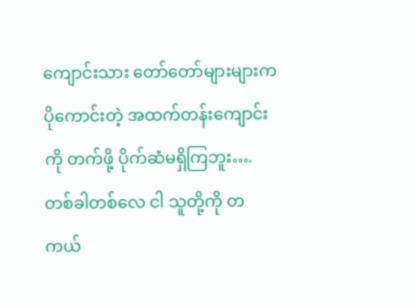ကျောင်းသား တော်တော်များများက ပိုကောင်းတဲ့ အထက်တန်းကျောင်းကို တက်ဖို့ ပိုက်ဆံမရှိကြဘူး….တစ်ခါတစ်လေ ငါ သူတို့ကို တကယ်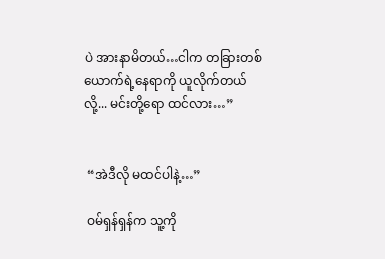ပဲ အားနာမိတယ်…ငါက တခြားတစ်ယောက်ရဲ့နေရာကို ယူလိုက်တယ်လို့... မင်းတို့ရော ထင်လား…”


 “အဲဒီလို မထင်ပါနဲ့…”

 ဝမ်ရှန်ရှန်က သူ့ကို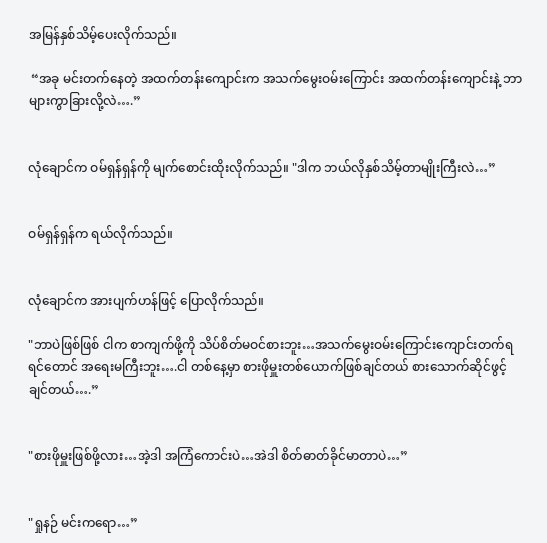အမြန်နှစ်သိမ့်ပေးလိုက်သည်။

 “အခု မင်းတက်နေတဲ့ အထက်တန်းကျောင်းက အသက်မွေးဝမ်းကြောင်း အထက်တန်းကျောင်းနဲ့ ဘာများကွာခြားလို့လဲ….”


လုံချောင်က ဝမ်ရှန်ရှန်ကို မျက်စောင်းထိုးလိုက်သည်။ "ဒါက ဘယ်လိုနှစ်သိမ့်တာမျိုးကြီးလဲ…”


ဝမ်ရှန်ရှန်က ရယ်လိုက်သည်။


လုံချောင်က အားပျက်ဟန်ဖြင့် ပြောလိုက်သည်။

"ဘာပဲဖြစ်ဖြစ် ငါက စာကျက်ဖို့ကို သိပ်စိတ်မဝင်စားဘူး…အသက်မွေးဝမ်းကြောင်းကျောင်းတက်ရရင်တောင် အရေးမကြီးဘူး….ငါ တစ်နေ့မှာ စားဖိုမှူးတစ်ယောက်ဖြစ်ချင်တယ် စားသောက်ဆိုင်ဖွင့်ချင်တယ်….”


"စားဖိုမှူးဖြစ်ဖို့လား…အဲ့ဒါ အကြံကောင်းပဲ…အဲဒါ စိတ်ဓာတ်ခိုင်မာတာပဲ…”


"ရှုနဉ် မင်းကရော…”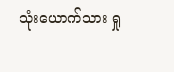သုံးယောက်သား ရှု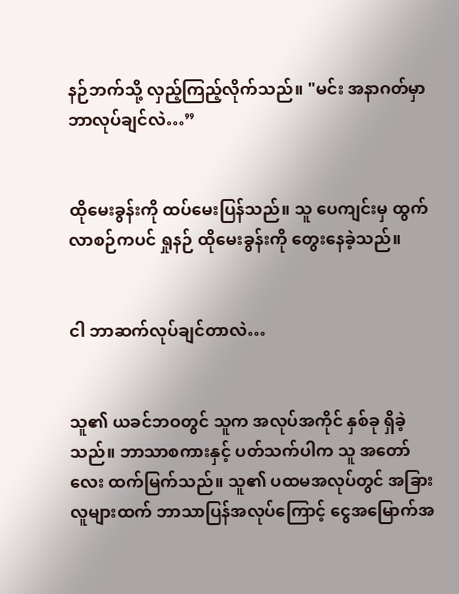နဉ်ဘက်သို့ လှည့်ကြည့်လိုက်သည်။ "မင်း အနာဂတ်မှာ ဘာလုပ်ချင်လဲ…”


ထိုမေးခွန်းကို ထပ်မေးပြန်သည်။ သူ ပေကျင်းမှ ထွက်လာစဉ်ကပင် ရှုနဉ် ထိုမေးခွန်းကို တွေးနေခဲ့သည်။


ငါ ဘာဆက်လုပ်ချင်တာလဲ…


သူ၏ ယခင်ဘဝတွင် သူက အလုပ်အကိုင် နှစ်ခု ရှိခဲ့သည်။ ဘာသာစကားနှင့် ပတ်သက်ပါက သူ အတော်လေး ထက်မြက်သည်။ သူ၏ ပထမအလုပ်တွင် အခြားလူများထက် ဘာသာပြန်အလုပ်ကြောင့် ငွေအမြောက်အ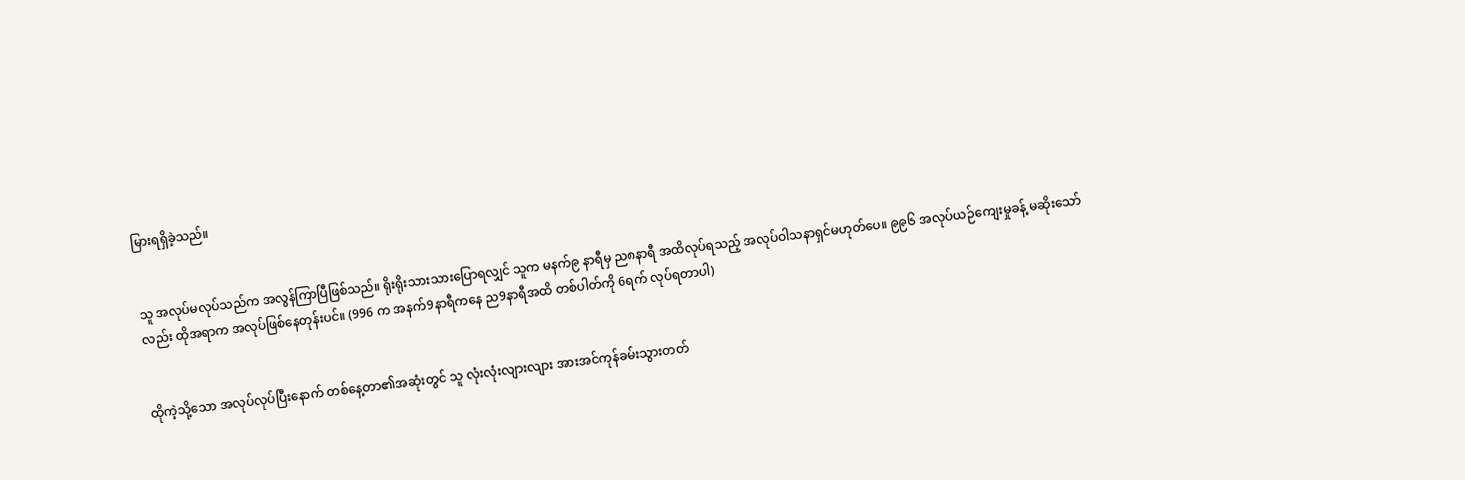မြားရရှိခဲ့သည်။


သူ အလုပ်မလုပ်သည်က အလွန်ကြာပြီဖြစ်သည်။ ရိုးရိုးသားသားပြောရလျှင် သူက မနက်၉ နာရီမှ ည၈နာရီ အထိလုပ်ရသည့် အလုပ်ဝါသနာရှင်မဟုတ်ပေ။ ၉၉၆ အလုပ်ယဉ်ကျေးမှုခန့် မဆိုးသော်လည်း ထိုအရာက အလုပ်ဖြစ်နေတုန်းပင်။ (996 က အနက်9နာရီကနေ ည9နာရီအထိ တစ်ပါတ်ကို 6ရက် လုပ်ရတာပါ)


ထိုကဲ့သို့သော အလုပ်လုပ်ပြီးနောက် တစ်နေ့တာ၏အဆုံးတွင် သူ လုံးလုံးလျားလျား အားအင်ကုန်ခမ်းသွားတတ်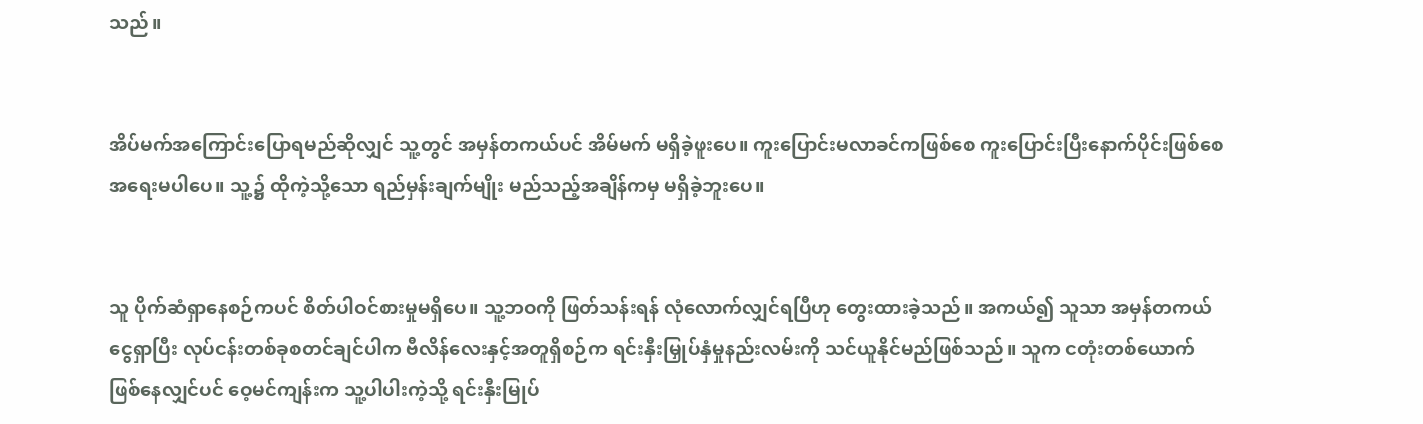သည်။


အိပ်မက်အကြောင်းပြောရမည်ဆိုလျှင် သူ့တွင် အမှန်တကယ်ပင် အိမ်မက် မရှိခဲ့ဖူးပေ။ ကူးပြောင်းမလာခင်ကဖြစ်စေ ကူးပြောင်းပြီးနောက်ပိုင်းဖြစ်စေ အရေးမပါပေ။ သူ့၌ ထိုကဲ့သို့သော ရည်မှန်းချက်မျိုး မည်သည့်အချိန်ကမှ မရှိခဲ့ဘူးပေ။


သူ ပိုက်ဆံရှာနေစဉ်ကပင် စိတ်ပါဝင်စားမှုမရှိပေ။ သူ့ဘဝကို ဖြတ်သန်းရန် လုံလောက်လျှင်ရပြီဟု တွေးထားခဲ့သည်။ အကယ်၍ သူသာ အမှန်တကယ်ငွေရှာပြီး လုပ်ငန်းတစ်ခုစတင်ချင်ပါက ဗီလိန်လေးနှင့်အတူရှိစဉ်က ရင်းနှီးမြှုပ်နှံမှုနည်းလမ်းကို သင်ယူနိုင်မည်ဖြစ်သည်။ သူက ငတုံးတစ်ယောက် ဖြစ်နေလျှင်ပင် ဝေ့မင်ကျန်းက သူ့ပါပါးကဲ့သို့ ရင်းနှီးမြုပ်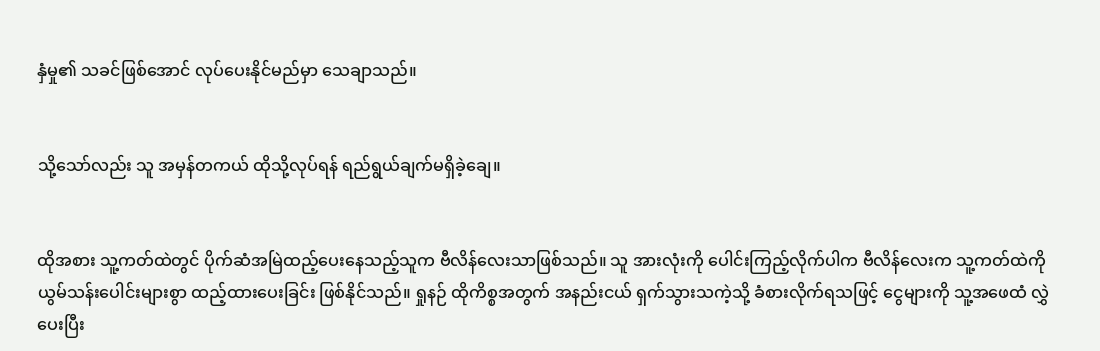နှံမှု၏ သခင်ဖြစ်အောင် လုပ်ပေးနိုင်မည်မှာ သေချာသည်။


သို့သော်လည်း သူ အမှန်တကယ် ထိုသို့လုပ်ရန် ရည်ရွယ်ချက်မရှိခဲ့ချေ။


ထိုအစား သူ့ကတ်ထဲတွင် ပိုက်ဆံအမြဲထည့်ပေးနေသည့်သူက ဗီလိန်လေးသာဖြစ်သည်။ သူ အားလုံးကို ပေါင်းကြည့်လိုက်ပါက ဗီလိန်လေးက သူ့ကတ်ထဲကို ယွမ်သန်းပေါင်းများစွာ ထည့်ထားပေးခြင်း ဖြစ်နိုင်သည်။ ရှုနဉ် ထိုကိစ္စအတွက် အနည်းငယ် ရှက်သွားသကဲ့သို့ ခံစားလိုက်ရသဖြင့် ငွေများကို သူ့အဖေထံ လွှဲပေးပြီး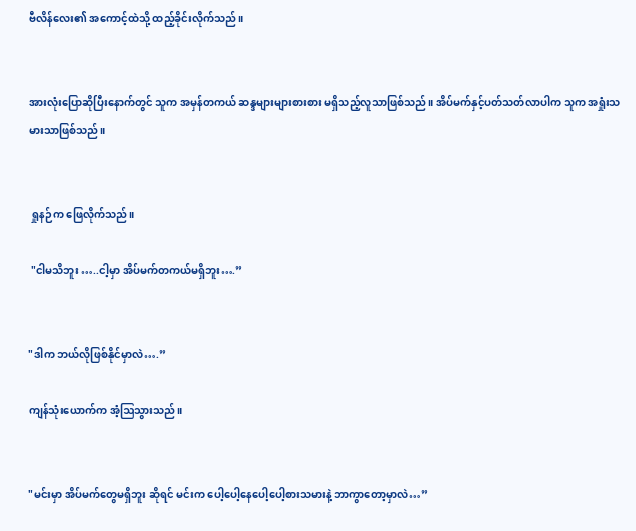ဗီလိန်လေး၏ အကောင့်ထဲသို့ ထည့်ခိုင်းလိုက်သည်။


အားလုံးပြောဆိုပြီးနောက်တွင် သူက အမှန်တကယ် ဆန္ဒများများစားစား မရှိသည့်လူသာဖြစ်သည်။ အိပ်မက်နှင့်ပတ်သတ်လာပါက သူက အရှုံးသမားသာဖြစ်သည်။


 ရှုနဉ်က ဖြေလိုက်သည်။

 "ငါမသိဘူး …..ငါ့မှာ အိပ်မက်တကယ်မရှိဘူး….”


"ဒါက ဘယ်လိုဖြစ်နိုင်မှာလဲ….”

ကျန်သုံးယောက်က အံ့ဩသွားသည်။


"မင်းမှာ အိပ်မက်တွေမရှိဘူး ဆိုရင် မင်းက ပေါ့ပေါ့နေပေါ့ပေါ့စားသမားနဲ့ ဘာကွာတော့မှာလဲ…”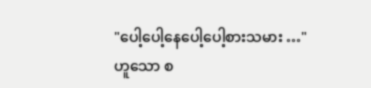"ပေါ့ပေါ့နေပေါ့ပေါ့စားသမား …"ဟူသော စ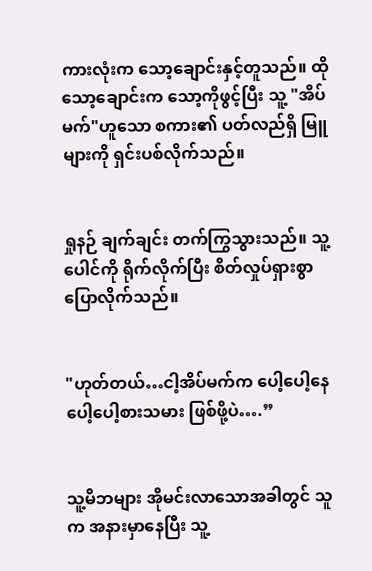ကားလုံးက သော့ချောင်းနှင့်တူသည်။ ထိုသော့ချောင်းက သော့ကိုဖွင့်ပြီး သူ့ "အိပ်မက်"ဟူသော စကား၏ ပတ်လည်ရှိ မြူများကို ရှင်းပစ်လိုက်သည်။


ရှုနဉ် ချက်ချင်း တက်ကြွသွားသည်။ သူ့ပေါင်ကို ရိုက်လိုက်ပြီး စိတ်လှုပ်ရှားစွာ ပြောလိုက်သည်။


"ဟုတ်တယ်…ငါ့အိပ်မက်က ပေါ့ပေါ့နေပေါ့ပေါ့စားသမား ဖြစ်ဖို့ပဲ….”


သူ့မိဘများ အိုမင်းလာသောအခါတွင် သူက အနားမှာနေပြီး သူ့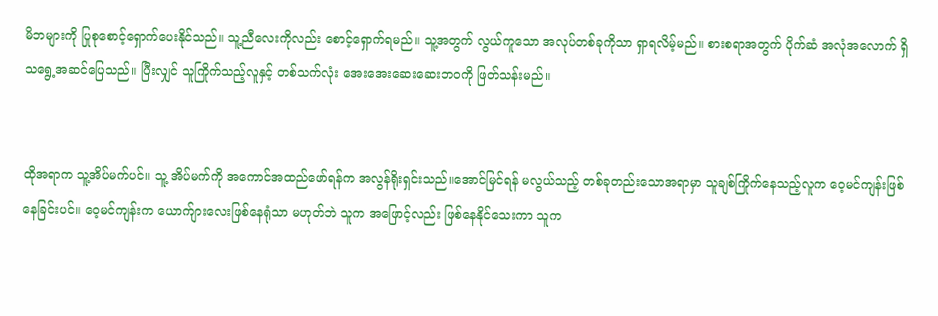မိဘများကို ပြုစုစောင့်ရှောက်ပေးနိုင်သည်။ သူ့ညီလေးကိုလည်း စောင့်ရှောက်ရမည်။ သူ့အတွက် လွယ်ကူသော အလုပ်တစ်ခုကိုသာ ရှာရလိမ့်မည်။ စားစရာအတွက် ပိုက်ဆံ အလုံအလောက် ရှိသရွေ့အဆင်ပြေသည်။ ပြီးလျှင် သူကြိုက်သည့်လူနှင့် တစ်သက်လုံး အေးအေးဆေးဆေးဘဝကို ဖြတ်သန်းမည်။


ထိုအရာက သူ့အိပ်မက်ပင်။ သူ့ အိပ်မက်ကို အကောင်အထည်ဖော်ရန်က အလွန်ရိုးရှင်းသည်။အောင်မြင်ရန် မလွယ်သည့် တစ်ခုတည်းသောအရာမှာ သူချစ်ကြိုက်နေသည့်လူက ဝေ့မင်ကျန်းဖြစ်နေခြင်းပင်။ ဝေ့မင်ကျန်းက ယောက်ျားလေးဖြစ်နေရုံသာ မဟုတ်ဘဲ သူက အဖြောင့်လည်း ဖြစ်နေနိုင်သေးကာ သူက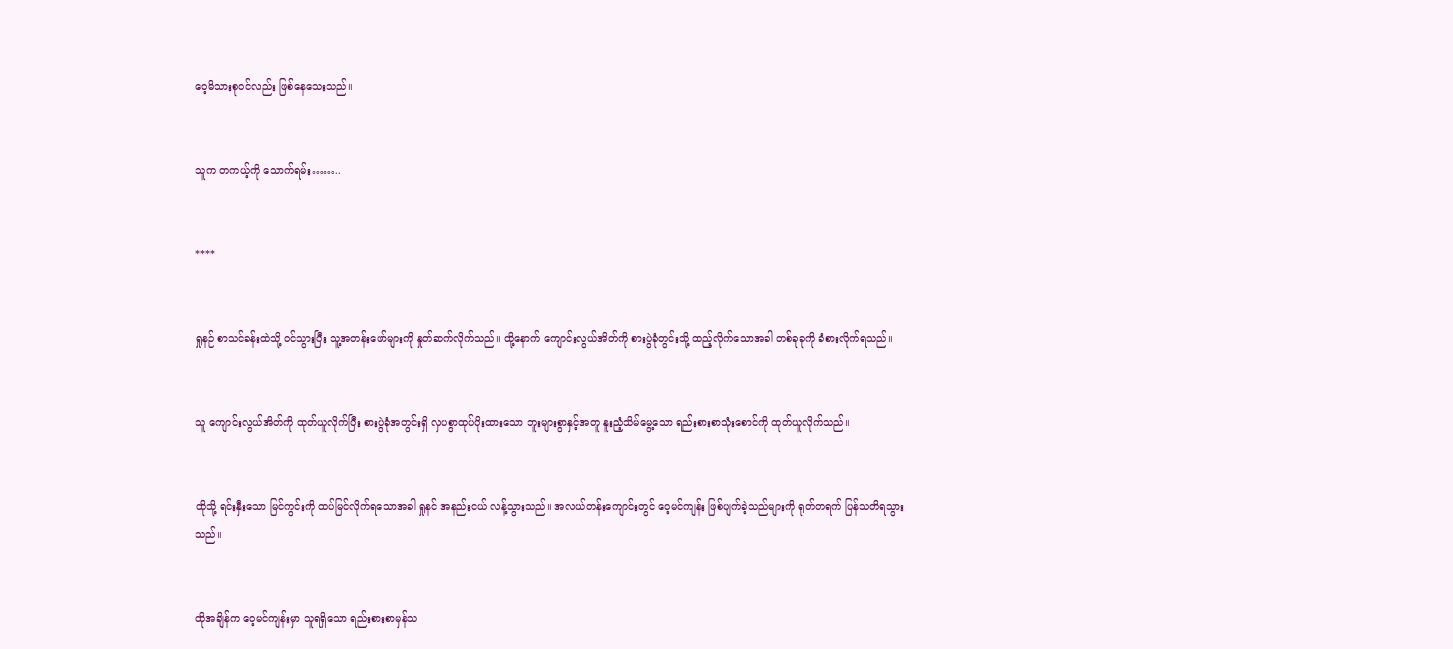ဝေ့မိသားစုဝင်လည်း ဖြစ်နေသေးသည်။


သူက တကယ့်ကို သောက်ရမ်း……..


****


ရှုနဉ် စာသင်ခန်းထဲသို့ ဝင်သွားပြီး သူ့အတန်းဖော်များကို နှုတ်ဆက်လိုက်သည်။ ထို့နောက် ကျောင်းလွယ်အိတ်ကို စားပွဲခုံတွင်းသို့ ထည့်လိုက်သောအခါ တစ်ခုခုကို ခံစားလိုက်ရသည်။


သူ ကျောင်းလွယ်အိတ်ကို ထုတ်ယူလိုက်ပြီး စားပွဲခုံအတွင်းရှိ လှပစွာထုပ်ပိုးထားသော ဘူးများစွာနှင့်အတူ နူးညံ့သိမ်မွေ့သော ရည်းစားစာသုံးစောင်ကို ထုတ်ယူလိုက်သည်။


ထိုသို့ ရင်းနှီးသော မြင်ကွင်းကို ထပ်မြင်လိုက်ရသောအခါ ရှုနင် အနည်းငယ် လန့်သွားသည်။ အလယ်တန်းကျောင်းတွင် ဝေ့မင်ကျန်း ဖြစ်ပျက်ခဲ့သည်များကို ရုတ်တရက် ပြန်သတိရသွားသည်။


ထိုအချိန်က ဝေ့မင်ကျန်းမှာ သူရရှိသော ရည်းစားစာမှန်သ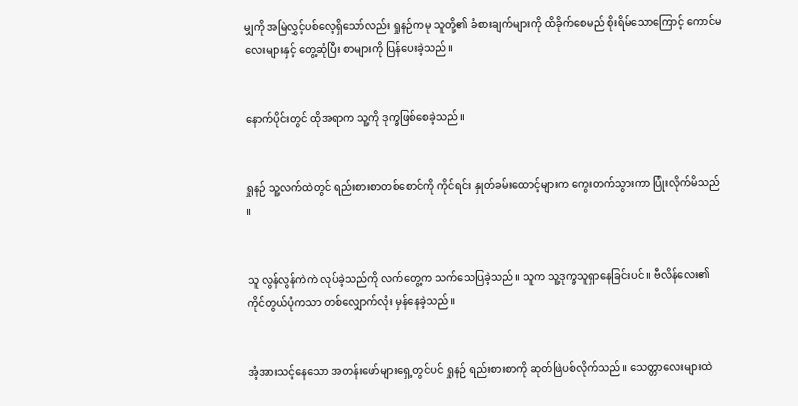မျှကို အမြဲလွှင့်ပစ်လေ့ရှိသော်လည်း ရှုနဉ်ကမု သူတို့၏ ခံစားချက်များကို ထိခိုက်စေမည် စိုးရိမ်သောကြောင့် ကောင်မလေးများနှင့် တွေ့ဆုံပြီး စာများကို ပြန်ပေးခဲ့သည်။


နောက်ပိုင်းတွင် ထိုအရာက သူ့ကို ဒုက္ခဖြစ်စေခဲ့သည်။


ရှုနဉ် သူ့လက်ထဲတွင် ရည်းစားစာတစ်စောင်ကို ကိုင်ရင်း နှုတ်ခမ်းထောင့်များက ကွေးတက်သွားကာ ပြုံးလိုက်မိသည် ။


သူ လွန်လွန်ကဲကဲ လုပ်ခဲ့သည်ကို လက်တွေ့က သက်သေပြခဲ့သည်။ သူက သူ့ဒုက္ခသူရှာနေခြင်းပင်။ ဗီလိန်လေး၏ ကိုင်တွယ်ပုံကသာ တစ်လျှောက်လုံး မှန်နေခဲ့သည်။


အံ့အားသင့်နေသော အတန်းဖော်များရှေ့တွင်ပင် ရှုနဉ် ရည်းစားစာကို ဆုတ်ဖြဲပစ်လိုက်သည်။ သေတ္တာလေးများထဲ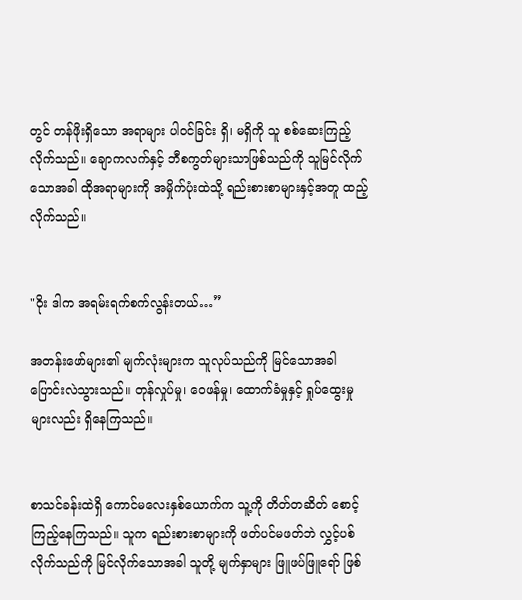တွင် တန်ဖိုးရှိသော အရာများ ပါဝင်ခြင်း ရှိ၊ မရှိကို သူ စစ်ဆေးကြည့်လိုက်သည်။ ချောကလက်နှင့် ဘီစကွတ်များသာဖြစ်သည်ကို သူမြင်လိုက်သောအခါ ထိုအရာများကို အမှိုက်ပုံးထဲသို့ ရည်းစားစာများနှင့်အတူ ထည့်လိုက်သည်။


"ဝိုး ဒါက အရမ်းရက်စက်လွန်းတယ်…”

အတန်းဖော်များ၏ မျက်လုံးများက သူလုပ်သည်ကို မြင်သောအခါ ပြောင်းလဲသွားသည်။ တုန်လှုပ်မှု၊ ဝေဖန်မှု၊ ထောက်ခံမှုနှင့် ရှုပ်ထွေးမှုများလည်း ရှိနေကြသည်။


စာသင်ခန်းထဲရှိ ကောင်မလေးနှစ်ယောက်က သူ့ကို တိတ်တဆိတ် စောင့်ကြည့်နေကြသည်။ သူက ရည်းစားစာများကို ဖတ်ပင်မဖတ်ဘဲ လွှင့်ပစ်လိုက်သည်ကို မြင်လိုက်သောအခါ သူတို့ မျက်နှာများ ဖြူဖပ်ဖြူရော် ဖြစ်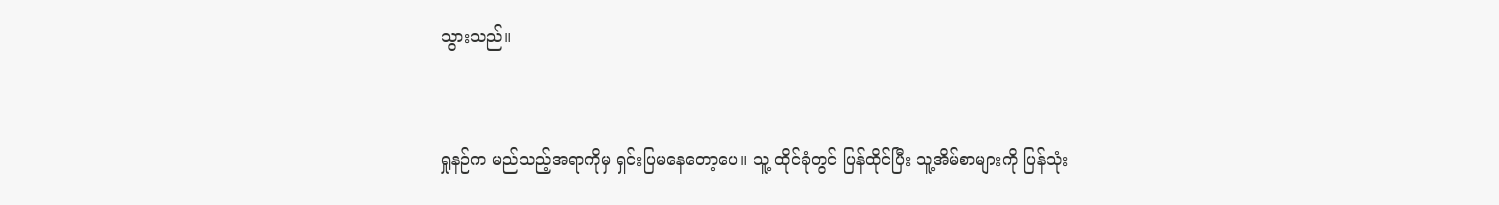သွားသည်။


ရှုနဉ်က မည်သည့်အရာကိုမှ ရှင်းပြမနေတော့ပေ။ သူ့ ထိုင်ခုံတွင် ပြန်ထိုင်ပြီး သူ့အိမ်စာများကို ပြန်သုံး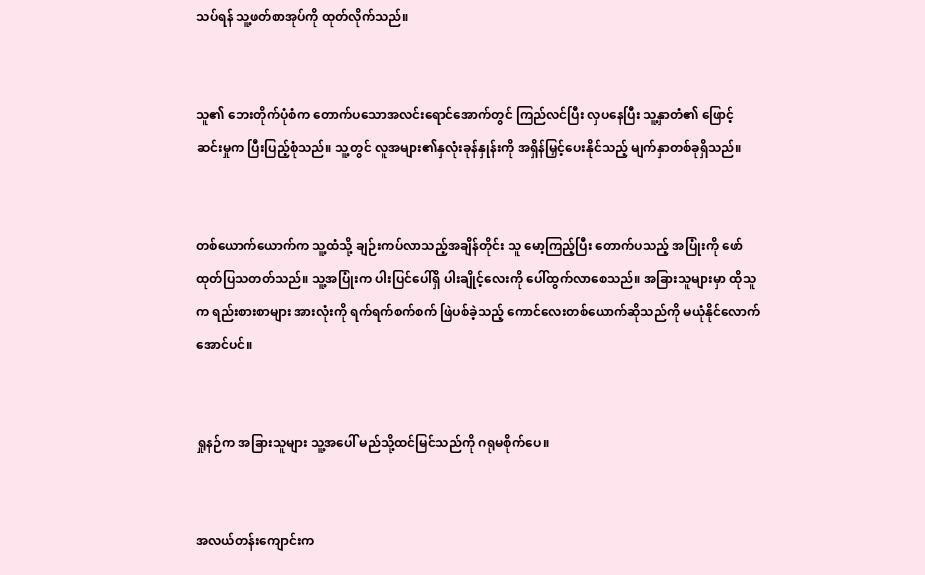သပ်ရန် သူ့ဖတ်စာအုပ်ကို ထုတ်လိုက်သည်။


သူ၏ ဘေးတိုက်ပုံစံက တောက်ပသောအလင်းရောင်အောက်တွင် ကြည်လင်ပြီး လှပနေပြီး သူ့နှာတံ၏ ဖြောင့်ဆင်းမှုက ပြီးပြည့်စုံသည်။ သူ့တွင် လူအများ၏နှလုံးခုန်နှုန်းကို အရှိန်မြှင့်ပေးနိုင်သည့် မျက်နှာတစ်ခုရှိသည်။


တစ်ယောက်ယောက်က သူ့ထံသို့ ချဉ်းကပ်လာသည့်အချိန်တိုင်း သူ မော့ကြည့်ပြီး တောက်ပသည့် အပြုံးကို ဖော်ထုတ်ပြသတတ်သည်။ သူ့အပြုံးက ပါးပြင်ပေါ်ရှိ ပါးချိုင့်လေးကို ပေါ်ထွက်လာစေသည်။ အခြားသူများမှာ ထိုသူက ရည်းစားစာများ အားလုံးကို ရက်ရက်စက်စက် ဖြဲပစ်ခဲ့သည့် ကောင်လေးတစ်ယောက်ဆိုသည်ကို မယုံနိုင်လောက်အောင်ပင်။


ရှုနဉ်က အခြားသူများ သူ့အပေါ် မည်သို့ထင်မြင်သည်ကို ဂရုမစိုက်ပေ။


အလယ်တန်းကျောင်းက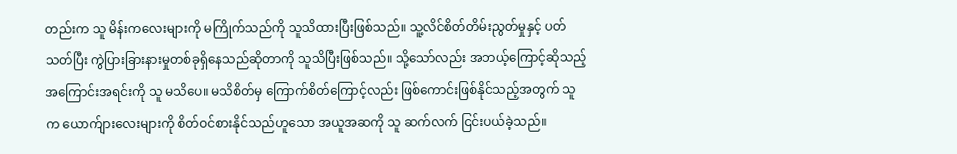တည်းက သူ မိန်းကလေးများကို မကြိုက်သည်ကို သူသိထားပြီးဖြစ်သည်။ သူ့လိင်စိတ်တိမ်းညွတ်မှုနှင့် ပတ်သတ်ပြီး ကွဲပြားခြားနားမှုတစ်ခုရှိနေသည်ဆိုတာကို သူသိပြီးဖြစ်သည်။ သို့သော်လည်း အဘယ့်ကြောင့်ဆိုသည့် အကြောင်းအရင်းကို သူ မသိပေ။ မသိစိတ်မှ ကြောက်စိတ်ကြောင့်လည်း ဖြစ်ကောင်းဖြစ်နိုင်သည့်အတွက် သူက ယောက်ျားလေးများကို စိတ်ဝင်စားနိုင်သည်ဟူသော အယူအဆကို သူ ဆက်လက် ငြင်းပယ်ခဲ့သည်။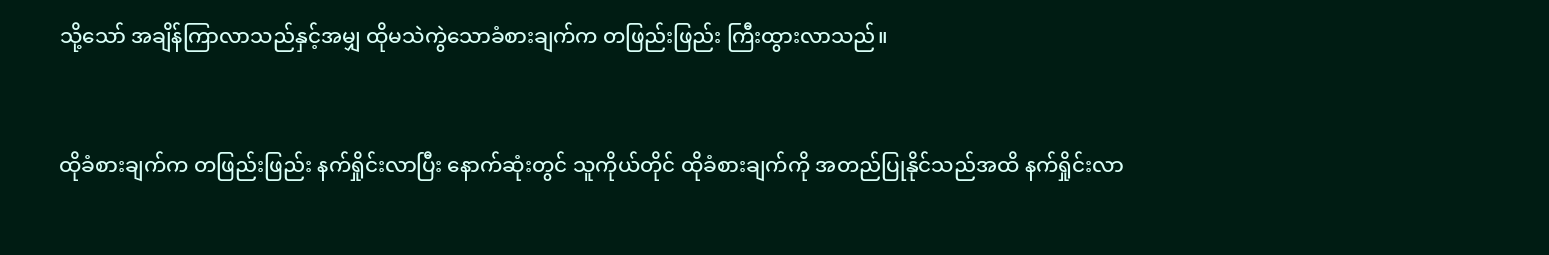သို့သော် အချိန်ကြာလာသည်နှင့်အမျှ ထိုမသဲကွဲသောခံစားချက်က တဖြည်းဖြည်း ကြီးထွားလာသည်။


ထိုခံစားချက်က တဖြည်းဖြည်း နက်ရှိုင်းလာပြီး နောက်ဆုံးတွင် သူကိုယ်တိုင် ထိုခံစားချက်ကို အတည်ပြုနိုင်သည်အထိ နက်ရှိုင်းလာ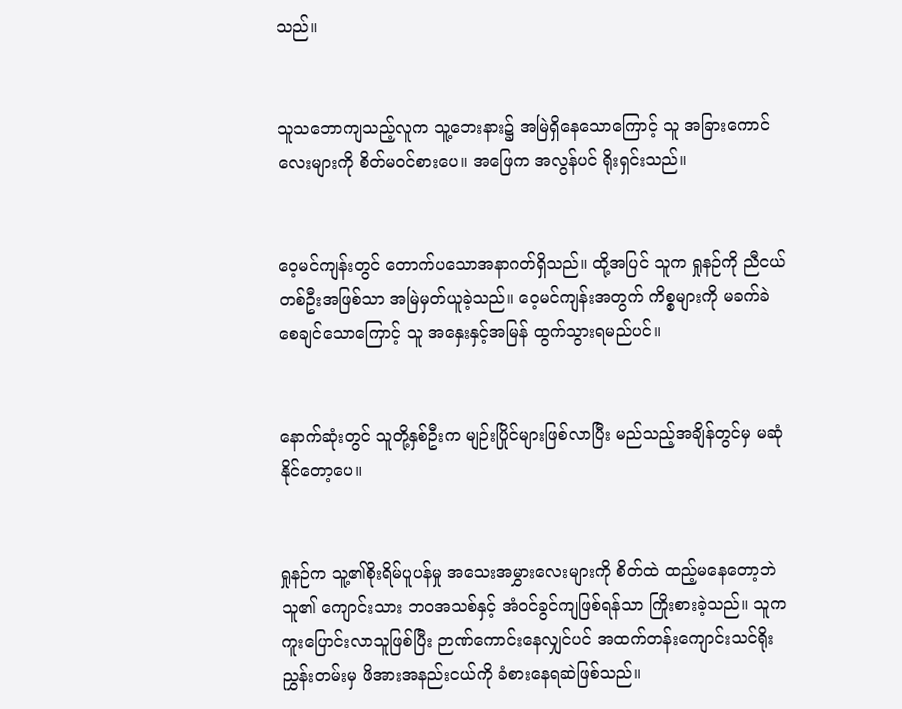သည်။


သူသဘောကျသည့်လူက သူ့ဘေးနား၌ အမြဲရှိနေသောကြောင့် သူ အခြားကောင်လေးများကို စိတ်မဝင်စားပေ။ အဖြေက အလွန်ပင် ရိုးရှင်းသည်။


ဝေ့မင်ကျန်းတွင် တောက်ပသောအနာဂတ်ရှိသည်။ ထို့အပြင် သူက ရှုနဉ်ကို ညီငယ်တစ်ဦးအဖြစ်သာ အမြဲမှတ်ယူခဲ့သည်။ ဝေ့မင်ကျန်းအတွက် ကိစ္စများကို မခက်ခဲစေချင်သောကြောင့် သူ အနှေးနှင့်အမြန် ထွက်သွားရမည်ပင်။


နောက်ဆုံးတွင် သူတို့နှစ်ဦးက မျဉ်းပြိုင်များဖြစ်လာပြီး မည်သည့်အချိန်တွင်မှ မဆုံနိုင်တော့ပေ။


ရှုနဉ်က သူ့၏စိုးရိမ်ပူပန်မှု အသေးအမွှားလေးများကို စိတ်ထဲ ထည့်မနေတော့ဘဲ သူ၏ ကျောင်းသား ဘဝအသစ်နှင့် အံဝင်ခွင်ကျဖြစ်ရန်သာ ကြိုးစားခဲ့သည်။ သူက ကူးပြောင်းလာသူဖြစ်ပြီး ဉာဏ်ကောင်းနေလျှင်ပင် အထက်တန်းကျောင်းသင်ရိုးညွှန်းတမ်းမှ ဖိအားအနည်းငယ်ကို ခံစားနေရဆဲဖြစ်သည်။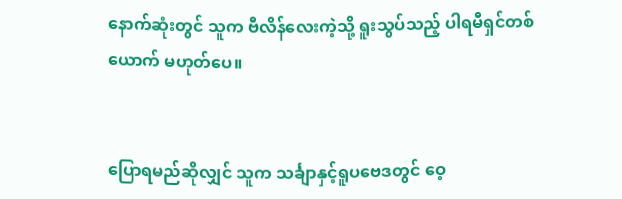နောက်ဆုံးတွင် သူက ဗီလိန်လေးကဲ့သို့ ရူးသွပ်သည့် ပါရမီရှင်တစ်ယောက် မဟုတ်ပေ။


ပြောရမည်ဆိုလျှင် သူက သင်္ချာနှင့်ရူပဗေဒတွင် ဝေ့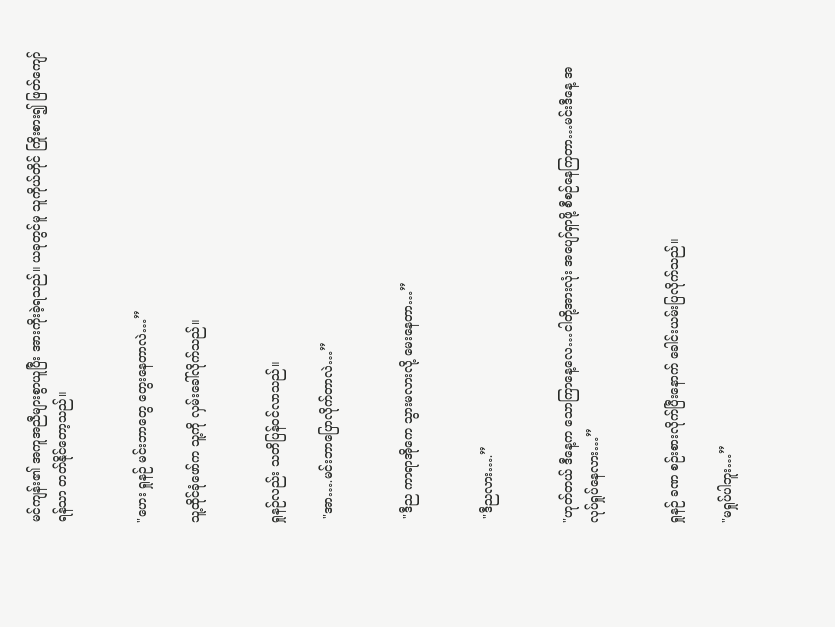မင်ကျန်း၏ အကူအညီများစွာယူပြီး အားကိုးခဲ့ရသည်။ ယခုတွင်မူ သူကိုယ်တိုင် ကြိုးစား၍ ဖြတ်ကျော်ရန်သာ တတ်နိုင်တော့သည်။


"ဟေး ရှုနဉ် မင်းဘာတွေ တွေးနေတာလဲ…”

သူ့ထိုင်ခုံဖော်က သူ့ကို လှမ်းခေါ်လိုက်သည်။


ရှုနဉ်လည်း သတိပြန်ဝင်လာသည်။

 "အာ….မင်းဘာပြောလိုက်တာလဲ…”


 "ဒီည ကာရာအိုကေ သွားမလားလို့ မေးနေတာ…”


 "ဒီညလား….”


"ဟုတ်တယ် ဒီနေ့က သောကြာနေ့လေ…ငါတို့အားလုံး အပျော်ရှာဖို့ စီစဉ်နေကြတာ…မင်းဒီနေ့ အလုပ်ရှုပ်နေလား…”


ရှုနဉ် ခဏ စဉ်းစားလိုက်ပြီးနောက် ခေါင်းယမ်းပြလိုက်သည်။

"မရှုပ်ပါဘူး…”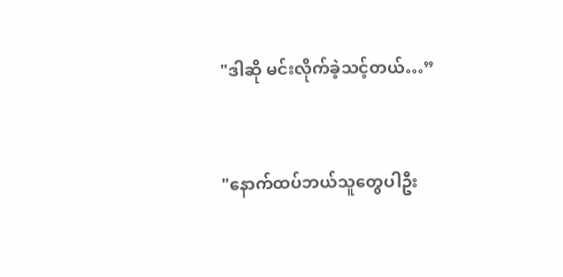"ဒါဆို မင်းလိုက်ခဲ့သင့်တယ်…”


"နောက်ထပ်ဘယ်သူတွေပါဦး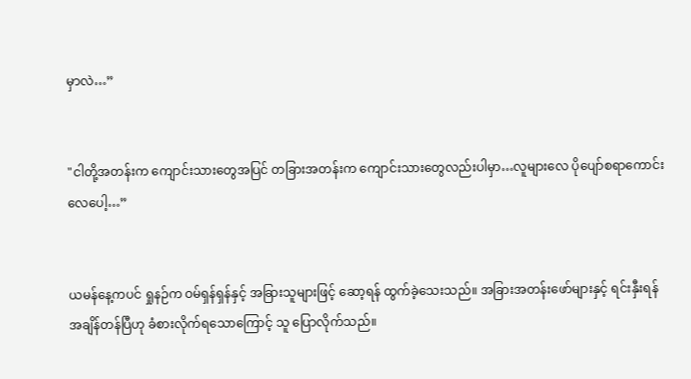မှာလဲ…”


"ငါတို့အတန်းက ကျောင်းသားတွေအပြင် တခြားအတန်းက ကျောင်းသားတွေလည်းပါမှာ…လူများလေ ပိုပျော်စရာကောင်းလေပေါ့…”


ယမန်နေ့ကပင် ရှုနဉ်က ဝမ်ရှန်ရှန်နှင့် အခြားသူများဖြင့် ဆော့ရန် ထွက်ခဲ့သေးသည်။ အခြားအတန်းဖော်များနှင့် ရင်းနှီးရန် အချိန်တန်ပြီဟု ခံစားလိုက်ရသောကြောင့် သူ ပြောလိုက်သည်။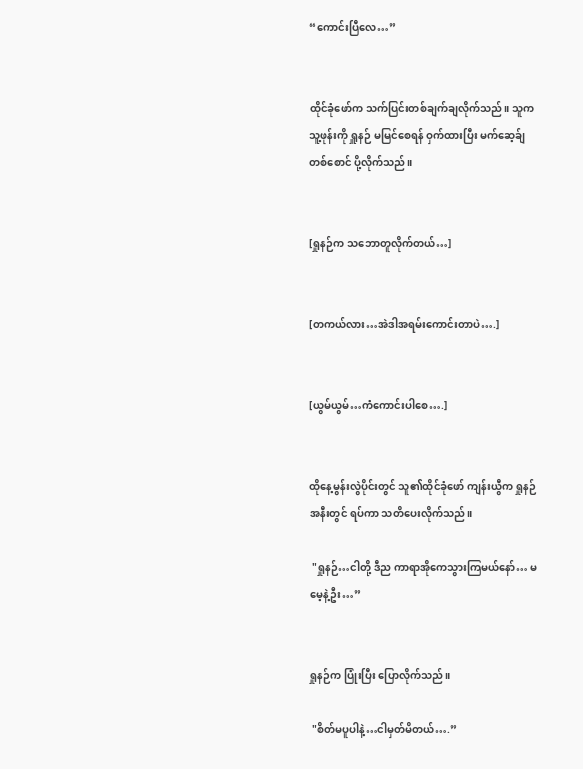“ကောင်းပြီလေ…”


ထိုင်ခုံဖော်က သက်ပြင်းတစ်ချက်ချလိုက်သည်။ သူက သူ့ဖုန်းကို ရှူနဉ် မမြင်စေရန် ဝှက်ထားပြီး မက်ဆေ့ခ်ျတစ်စောင် ပို့လိုက်သည်။


[ရှုနဉ်က သဘောတူလိုက်တယ်…]


[တကယ်လား…အဲဒါအရမ်းကောင်းတာပဲ….]


[ယွမ်ယွမ်…ကံကောင်းပါစေ….]


ထိုနေ့မွန်းလွဲပိုင်းတွင် သူ၏ထိုင်ခုံဖော် ကျန်းယွီက ရှုနဉ် အနီးတွင် ရပ်ကာ သတိပေးလိုက်သည်။

 "ရှုနဉ်…ငါတို့ ဒီည ကာရာအိုကေသွားကြမယ်နော်… မမေ့နဲ့ဦး…”


ရှုနဉ်က ပြုံးပြီး ပြောလိုက်သည်။

 "စိတ်မပူပါနဲ့…ငါမှတ်မိတယ်….”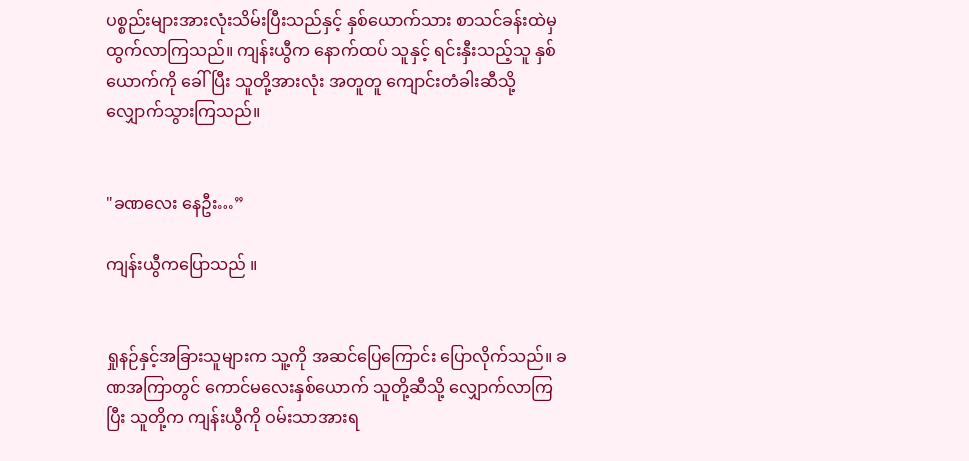ပစ္စည်းများအားလုံးသိမ်းပြီးသည်နှင့် နှစ်ယောက်သား စာသင်ခန်းထဲမှ ထွက်လာကြသည်။ ကျန်းယွီက နောက်ထပ် သူနှင့် ရင်းနှီးသည့်သူ နှစ်ယောက်ကို ခေါ်ပြီး သူတို့အားလုံး အတူတူ ကျောင်းတံခါးဆီသို့ လျှောက်သွားကြသည်။


"ခဏလေး နေဦး…”

ကျန်းယွီကပြောသည် ။


ရှုနဉ်နှင့်အခြားသူများက သူ့ကို အဆင်ပြေကြောင်း ပြောလိုက်သည်။ ခဏအကြာတွင် ကောင်မလေးနှစ်ယောက် သူတို့ဆီသို့ လျှောက်လာကြပြီး သူတို့က ကျန်းယွီကို ဝမ်းသာအားရ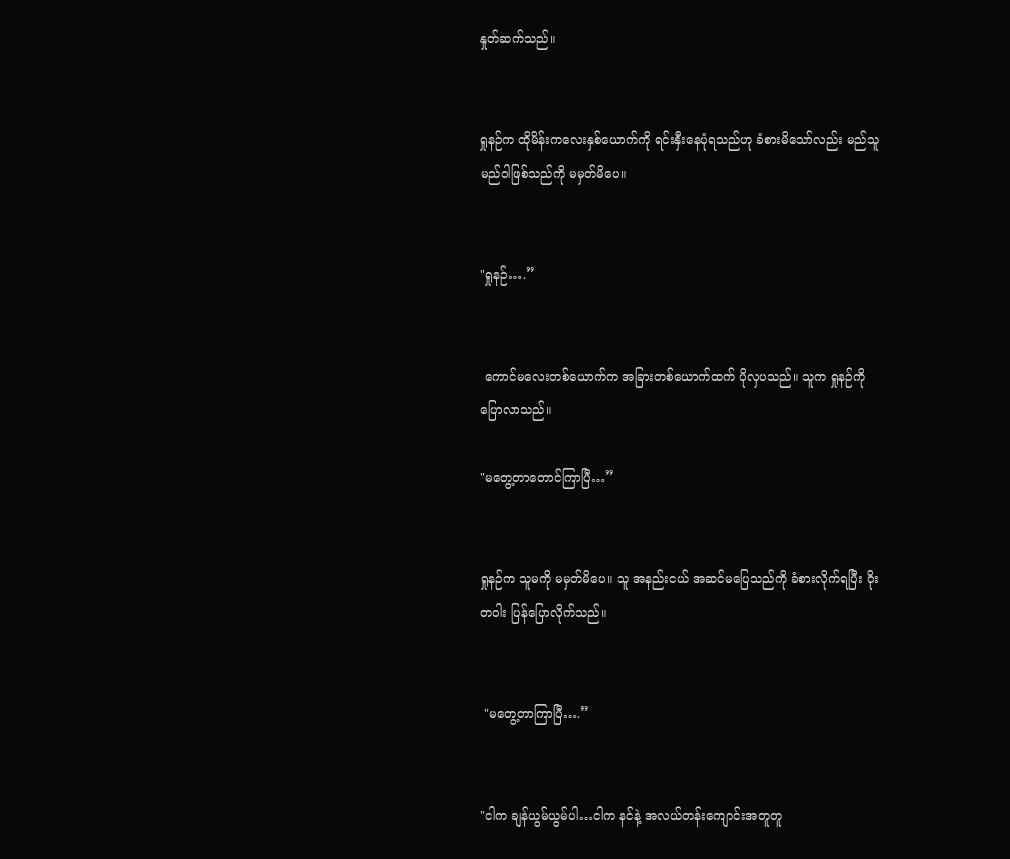နှုတ်ဆက်သည်။


ရှုနဉ်က ထိုမိန်းကလေးနှစ်ယောက်ကို ရင်းနှီးနေပုံရသည်ဟု ခံစားမိသော်လည်း မည်သူမည်ဝါဖြစ်သည်ကို မမှတ်မိပေ။


"ရှုနဉ်….”


 ကောင်မလေးတစ်ယောက်က အခြားတစ်ယောက်ထက် ပိုလှပသည်။ သူက ရှုနဉ်ကို ပြောလာသည်။

"မတွေ့တာတောင်ကြာပြီ…”


ရှုနဉ်က သူမကို မမှတ်မိပေ။ သူ အနည်းငယ် အဆင်မပြေသည်ကို ခံစားလိုက်ရပြီး ဝိုးတဝါး ပြန်ပြောလိုက်သည်။


 "မတွေ့တာကြာပြီ….”


"ငါက ချန်ယွမ်ယွမ်ပါ…ငါက နင်နဲ့ အလယ်တန်းကျောင်းအတူတူ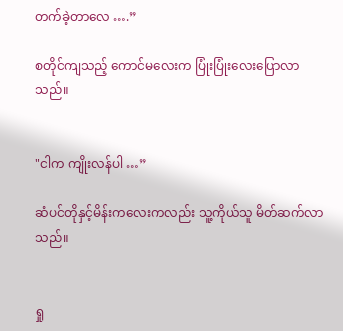တက်ခဲ့တာလေ ….”

စတိုင်ကျသည့် ကောင်မလေးက ပြုံးပြုံးလေးပြောလာသည်။


"ငါက ကျိုးလန်ပါ …”

ဆံပင်တိုနှင့်မိန်းကလေးကလည်း သူ့ကိုယ်သူ မိတ်ဆက်လာသည်။


ရှု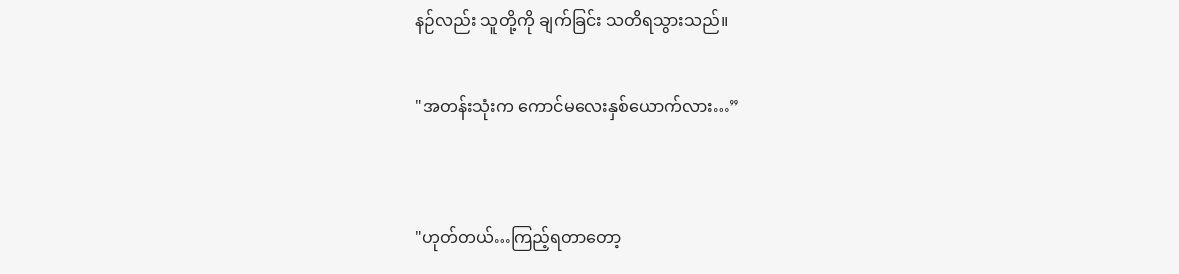နဉ်လည်း သူတို့ကို ချက်ခြင်း သတိရသွားသည်။

"အတန်းသုံးက ကောင်မလေးနှစ်ယောက်လား…”


"ဟုတ်တယ်…ကြည့်ရတာတော့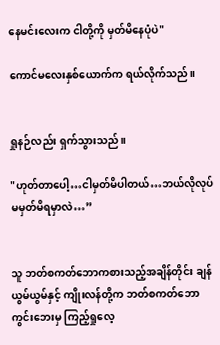နေမင်းလေးက ငါတို့ကို မှတ်မိနေပုံပဲ"

ကောင်မလေးနှစ်ယောက်က ရယ်လိုက်သည်။


ရှုနဉ်လည်း ရှက်သွားသည်။

"ဟုတ်တာပေါ့…ငါမှတ်မိပါတယ်…ဘယ်လိုလုပ် မမှတ်မိရမှာလဲ…”


သူ ဘတ်စကတ်ဘောကစားသည့်အချိန်တိုင်း ချန်ယွမ်ယွမ်နှင့် ကျိုးလန်တို့က ဘတ်စကတ်ဘောကွင်းဘေးမှ ကြည့်ရှုလေ့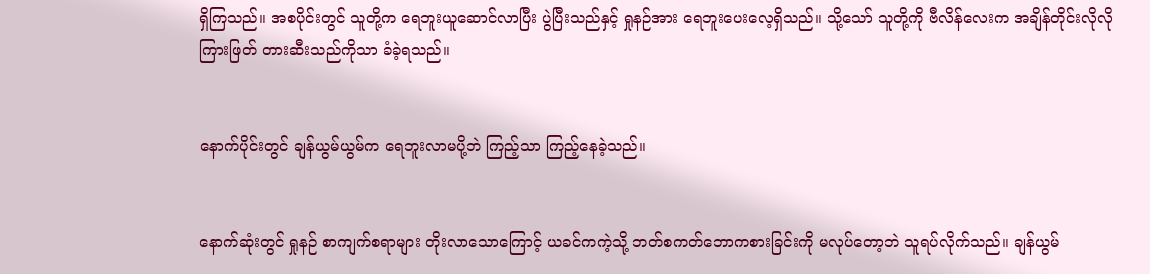ရှိကြသည်။ အစပိုင်းတွင် သူတို့က ရေဘူးယူဆောင်လာပြီး ပွဲပြီးသည်နှင့် ရှုနဉ်အား ရေဘူးပေးလေ့ရှိသည်။ သို့သော် သူတို့ကို ဗီလိန်လေးက အချိန်တိုင်းလိုလို ကြားဖြတ် တားဆီးသည်ကိုသာ ခံခဲ့ရသည်။


နောက်ပိုင်းတွင် ချန်ယွမ်ယွမ်က ရေဘူးလာမပို့ဘဲ ကြည့်သာ ကြည့်နေခဲ့သည်။


နောက်ဆုံးတွင် ရှုနဉ် စာကျက်စရာများ တိုးလာသောကြောင့် ယခင်ကကဲ့သို့ ဘတ်စကတ်ဘောကစားခြင်းကို မလုပ်တော့ဘဲ သူရပ်လိုက်သည်။ ချန်ယွမ်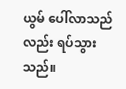ယွမ် ပေါ်လာသည်လည်း ရပ်သွားသည်။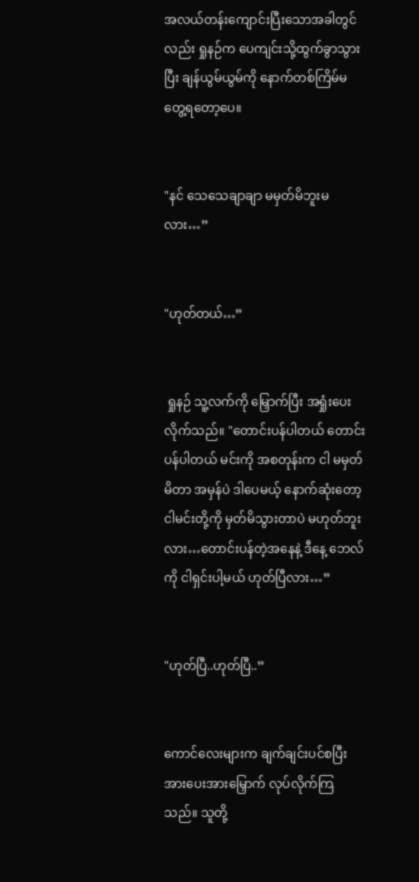အလယ်တန်းကျောင်းပြီးသောအခါတွင်လည်း ရှုနဉ်က ပေကျင်းသို့ထွက်ခွာသွားပြီး ချန်ယွမ်ယွမ်ကို နောက်တစ်ကြိမ်မတွေ့ရတော့ပေ။


"နင် သေသေချာချာ မမှတ်မိဘူးမလား…”


"ဟုတ်တယ်…”


 ရှုနဉ် သူ့လက်ကို မြှောက်ပြီး အရှုံးပေးလိုက်သည်။ "တောင်းပန်ပါတယ် တောင်းပန်ပါတယ် မင်းကို အစတုန်းက ငါ မမှတ်မိတာ အမှန်ပဲ ဒါပေမယ့် နောက်ဆုံးတော့ ငါမင်းတို့ကို မှတ်မိသွားတာပဲ မဟုတ်ဘူးလား…တောင်းပန်တဲ့အနေနဲ့ ဒီနေ့ ဘေလ်ကို ငါရှင်းပါ့မယ် ဟုတ်ပြီလား…”


"ဟုတ်ပြီ..ဟုတ်ပြီ..”


ကောင်လေးများက ချက်ချင်းပင်စပြီး အားပေးအားမြှောက် လုပ်လိုက်ကြသည်။ သူတို့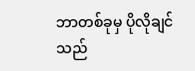ဘာတစ်ခုမှ ပိုလိုချင်သည်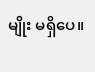မျိုး မရှိပေ။